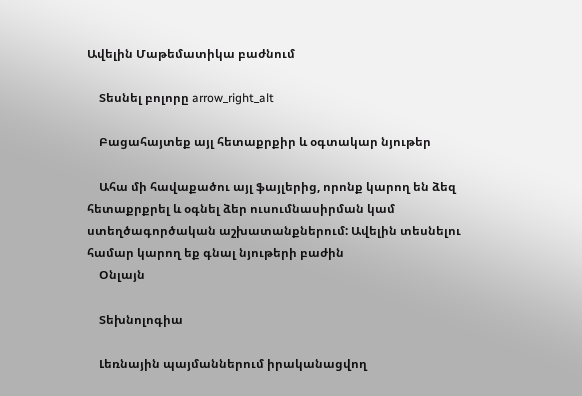Ավելին Մաթեմատիկա բաժնում

    Տեսնել բոլորը arrow_right_alt

    Բացահայտեք այլ հետաքրքիր և օգտակար նյութեր

    Ահա մի հավաքածու այլ ֆայլերից, որոնք կարող են ձեզ հետաքրքրել և օգնել ձեր ուսումնասիրման կամ ստեղծագործական աշխատանքներում: Ավելին տեսնելու համար կարող եք գնալ նյութերի բաժին
    Օնլայն

    Տեխնոլոգիա

    Լեռնային պայմաններում իրականացվող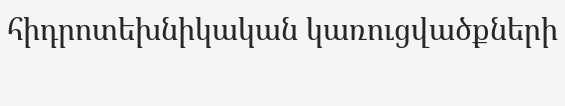հիդրոտեխնիկական կառուցվածքների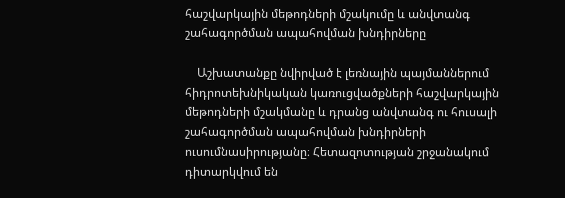հաշվարկային մեթոդների մշակումը և անվտանգ շահագործման ապահովման խնդիրները

    Աշխատանքը նվիրված է լեռնային պայմաններում հիդրոտեխնիկական կառուցվածքների հաշվարկային մեթոդների մշակմանը և դրանց անվտանգ ու հուսալի շահագործման ապահովման խնդիրների ուսումնասիրությանը։ Հետազոտության շրջանակում դիտարկվում են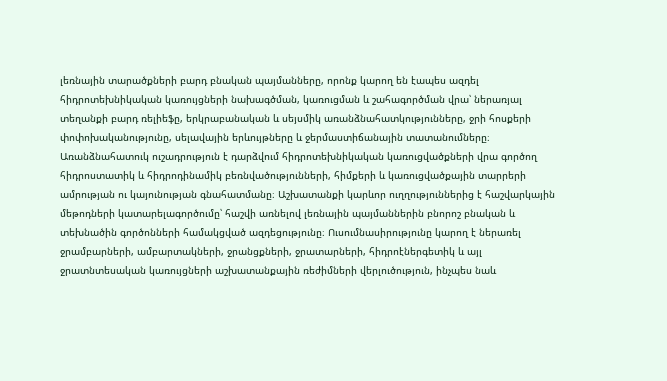լեռնային տարածքների բարդ բնական պայմանները, որոնք կարող են էապես ազդել հիդրոտեխնիկական կառույցների նախագծման, կառուցման և շահագործման վրա՝ ներառյալ տեղանքի բարդ ռելիեֆը, երկրաբանական և սեյսմիկ առանձնահատկությունները, ջրի հոսքերի փոփոխականությունը, սելավային երևույթները և ջերմաստիճանային տատանումները։ Առանձնահատուկ ուշադրություն է դարձվում հիդրոտեխնիկական կառուցվածքների վրա գործող հիդրոստատիկ և հիդրոդինամիկ բեռնվածությունների, հիմքերի և կառուցվածքային տարրերի ամրության ու կայունության գնահատմանը։ Աշխատանքի կարևոր ուղղություններից է հաշվարկային մեթոդների կատարելագործումը՝ հաշվի առնելով լեռնային պայմաններին բնորոշ բնական և տեխնածին գործոնների համակցված ազդեցությունը։ Ուսումնասիրությունը կարող է ներառել ջրամբարների, ամբարտակների, ջրանցքների, ջրատարների, հիդրոէներգետիկ և այլ ջրատնտեսական կառույցների աշխատանքային ռեժիմների վերլուծություն, ինչպես նաև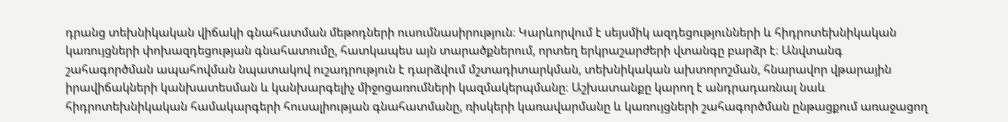դրանց տեխնիկական վիճակի գնահատման մեթոդների ուսումնասիրություն։ Կարևորվում է սեյսմիկ ազդեցությունների և հիդրոտեխնիկական կառույցների փոխազդեցության գնահատումը, հատկապես այն տարածքներում, որտեղ երկրաշարժերի վտանգը բարձր է։ Անվտանգ շահագործման ապահովման նպատակով ուշադրություն է դարձվում մշտադիտարկման, տեխնիկական ախտորոշման, հնարավոր վթարային իրավիճակների կանխատեսման և կանխարգելիչ միջոցառումների կազմակերպմանը։ Աշխատանքը կարող է անդրադառնալ նաև հիդրոտեխնիկական համակարգերի հուսալիության գնահատմանը, ռիսկերի կառավարմանը և կառույցների շահագործման ընթացքում առաջացող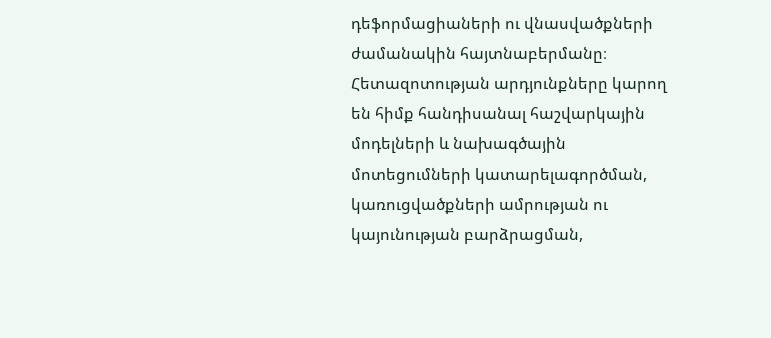դեֆորմացիաների ու վնասվածքների ժամանակին հայտնաբերմանը։ Հետազոտության արդյունքները կարող են հիմք հանդիսանալ հաշվարկային մոդելների և նախագծային մոտեցումների կատարելագործման, կառուցվածքների ամրության ու կայունության բարձրացման,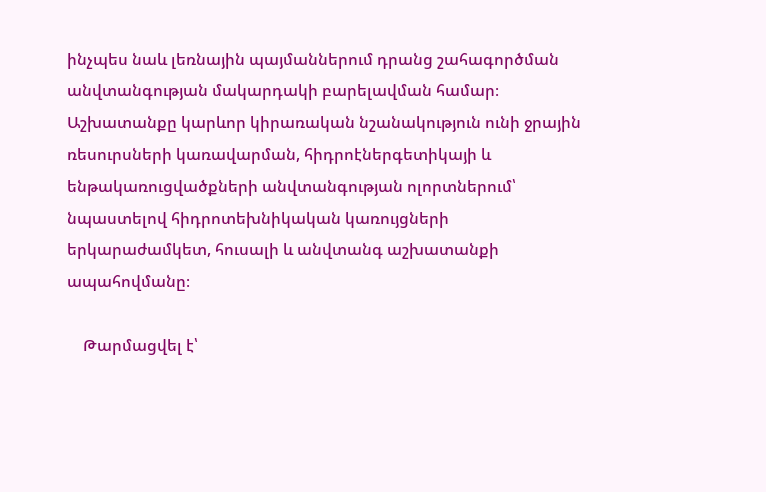ինչպես նաև լեռնային պայմաններում դրանց շահագործման անվտանգության մակարդակի բարելավման համար։ Աշխատանքը կարևոր կիրառական նշանակություն ունի ջրային ռեսուրսների կառավարման, հիդրոէներգետիկայի և ենթակառուցվածքների անվտանգության ոլորտներում՝ նպաստելով հիդրոտեխնիկական կառույցների երկարաժամկետ, հուսալի և անվտանգ աշխատանքի ապահովմանը։

    Թարմացվել է՝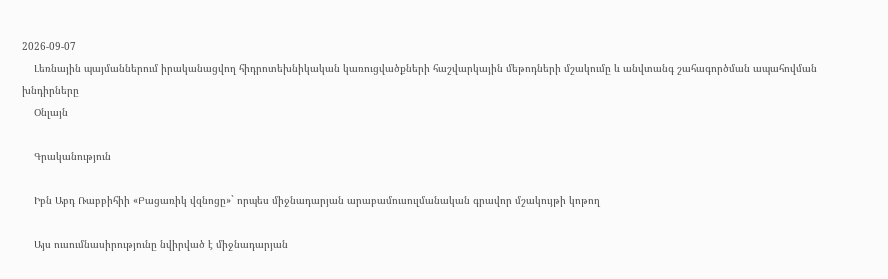2026-09-07
    Լեռնային պայմաններում իրականացվող հիդրոտեխնիկական կառուցվածքների հաշվարկային մեթոդների մշակումը և անվտանգ շահագործման ապահովման խնդիրները
    Օնլայն

    Գրականություն

    Իբն Աբդ Ռաբբիհիի «Բացառիկ վզնոցը»` որպես միջնադարյան արաբամուսուլմանական գրավոր մշակույթի կոթող

    Այս ուսումնասիրությունը նվիրված է միջնադարյան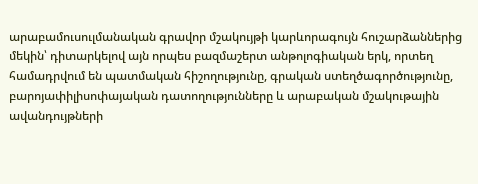արաբամուսուլմանական գրավոր մշակույթի կարևորագույն հուշարձաններից մեկին՝ դիտարկելով այն որպես բազմաշերտ անթոլոգիական երկ, որտեղ համադրվում են պատմական հիշողությունը, գրական ստեղծագործությունը, բարոյափիլիսոփայական դատողությունները և արաբական մշակութային ավանդույթների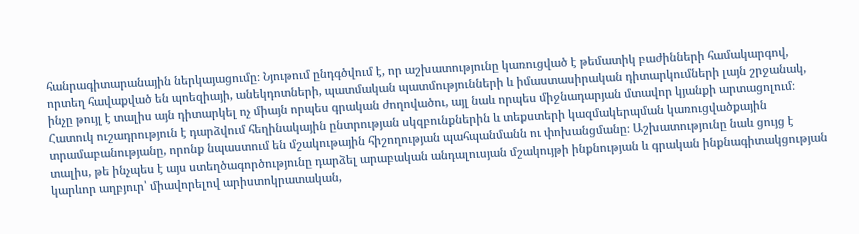հանրագիտարանային ներկայացումը։ Նյութում ընդգծվում է, որ աշխատությունը կառուցված է թեմատիկ բաժինների համակարգով, որտեղ հավաքված են պոեզիայի, անեկդոտների, պատմական պատմությունների և իմաստասիրական դիտարկումների լայն շրջանակ, ինչը թույլ է տալիս այն դիտարկել ոչ միայն որպես գրական ժողովածու, այլ նաև որպես միջնադարյան մտավոր կյանքի արտացոլում։ Հատուկ ուշադրություն է դարձվում հեղինակային ընտրության սկզբունքներին և տեքստերի կազմակերպման կառուցվածքային տրամաբանությանը, որոնք նպաստում են մշակութային հիշողության պահպանմանն ու փոխանցմանը։ Աշխատությունը նաև ցույց է տալիս, թե ինչպես է այս ստեղծագործությունը դարձել արաբական անդալուսյան մշակույթի ինքնության և գրական ինքնագիտակցության կարևոր աղբյուր՝ միավորելով արիստոկրատական,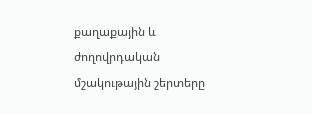քաղաքային և ժողովրդական մշակութային շերտերը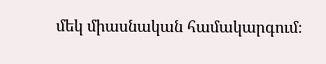մեկ միասնական համակարգում։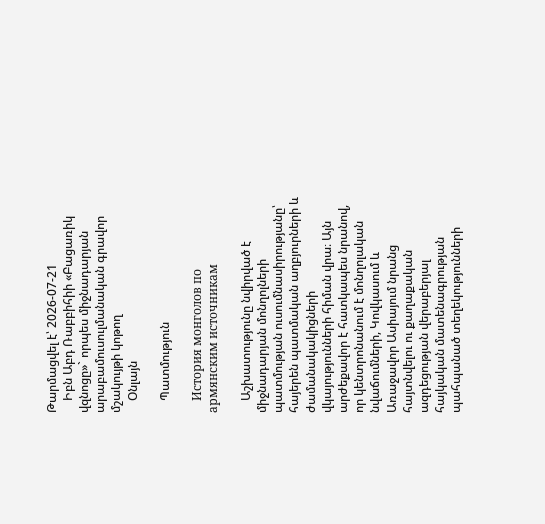Թարմացվել է՝ 2026-07-21
    Իբն Աբդ Ռաբբիհիի «Բացառիկ վզնոցը»` որպես միջնադարյան արաբամուսուլմանական գրավոր մշակույթի կոթող
    Օնլայն

    Պատմություն

    История монголов по армянским источникам

    Աշխատությունը նվիրված է միջնադարյան մոնղոլների պատմության ուսումնասիրությանը՝ հայերեն պատմական աղբյուրների և ժամանակակիցների վկայությունների հիման վրա։ Այն արժեքավոր է հատկապես նրանով, որ կենտրոնանում է մոնղոլական նվաճումների, Կովկասում և Առաջավոր Ասիայում նրանց հայտնվելու ու քաղաքական ազդեցության վերաբերյալ հայկական մատենագրության պահպանած տեղեկությունների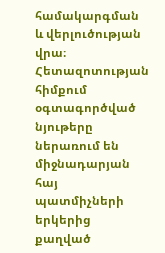համակարգման և վերլուծության վրա։ Հետազոտության հիմքում օգտագործված նյութերը ներառում են միջնադարյան հայ պատմիչների երկերից քաղված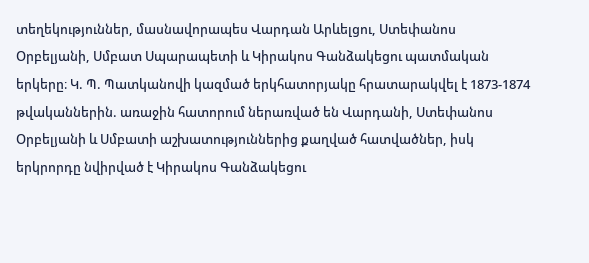տեղեկություններ, մասնավորապես Վարդան Արևելցու, Ստեփանոս Օրբելյանի, Սմբատ Սպարապետի և Կիրակոս Գանձակեցու պատմական երկերը։ Կ. Պ. Պատկանովի կազմած երկհատորյակը հրատարակվել է 1873-1874 թվականներին. առաջին հատորում ներառված են Վարդանի, Ստեփանոս Օրբելյանի և Սմբատի աշխատություններից քաղված հատվածներ, իսկ երկրորդը նվիրված է Կիրակոս Գանձակեցու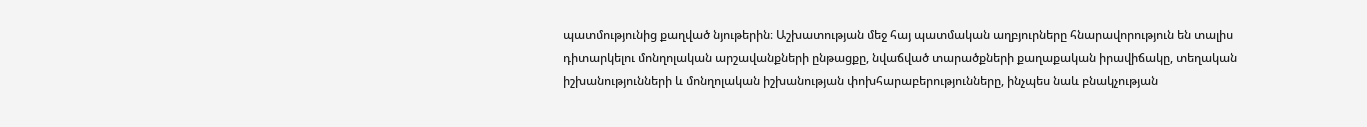պատմությունից քաղված նյութերին։ Աշխատության մեջ հայ պատմական աղբյուրները հնարավորություն են տալիս դիտարկելու մոնղոլական արշավանքների ընթացքը, նվաճված տարածքների քաղաքական իրավիճակը, տեղական իշխանությունների և մոնղոլական իշխանության փոխհարաբերությունները, ինչպես նաև բնակչության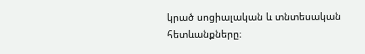կրած սոցիալական և տնտեսական հետևանքները։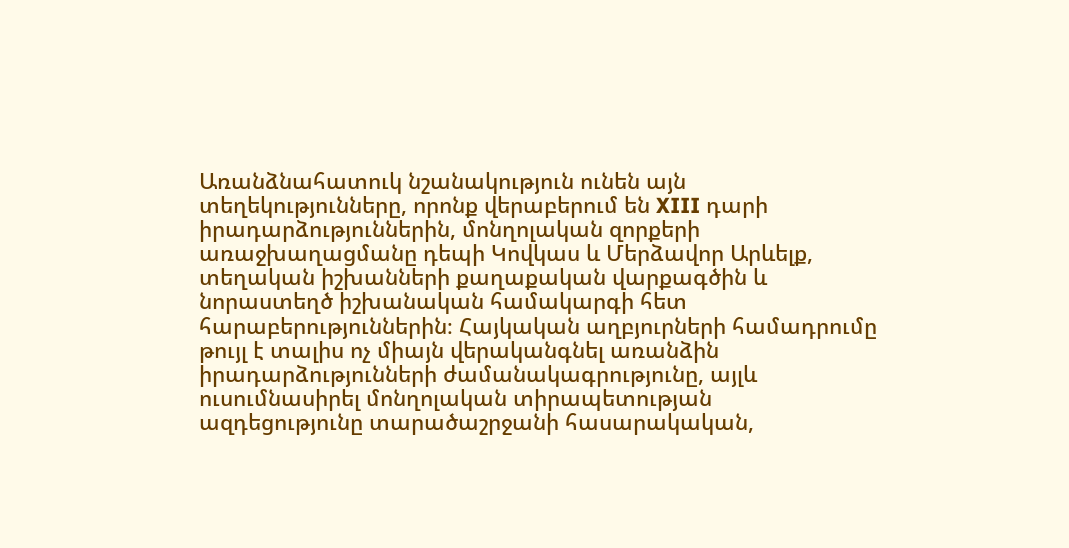Առանձնահատուկ նշանակություն ունեն այն տեղեկությունները, որոնք վերաբերում են XIII դարի իրադարձություններին, մոնղոլական զորքերի առաջխաղացմանը դեպի Կովկաս և Մերձավոր Արևելք, տեղական իշխանների քաղաքական վարքագծին և նորաստեղծ իշխանական համակարգի հետ հարաբերություններին։ Հայկական աղբյուրների համադրումը թույլ է տալիս ոչ միայն վերականգնել առանձին իրադարձությունների ժամանակագրությունը, այլև ուսումնասիրել մոնղոլական տիրապետության ազդեցությունը տարածաշրջանի հասարակական,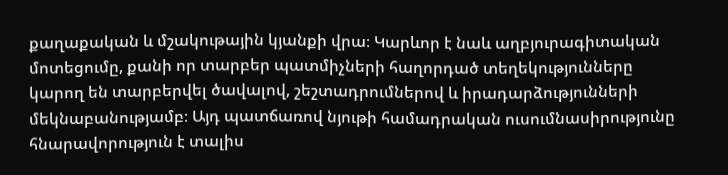քաղաքական և մշակութային կյանքի վրա։ Կարևոր է նաև աղբյուրագիտական մոտեցումը, քանի որ տարբեր պատմիչների հաղորդած տեղեկությունները կարող են տարբերվել ծավալով, շեշտադրումներով և իրադարձությունների մեկնաբանությամբ։ Այդ պատճառով նյութի համադրական ուսումնասիրությունը հնարավորություն է տալիս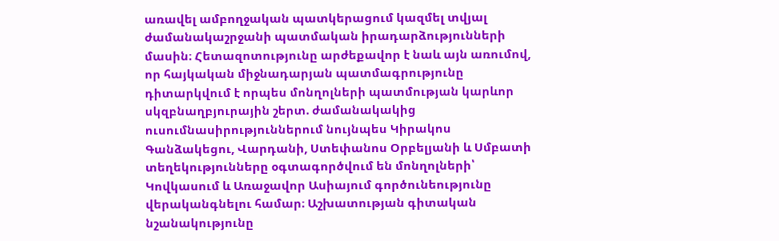առավել ամբողջական պատկերացում կազմել տվյալ ժամանակաշրջանի պատմական իրադարձությունների մասին։ Հետազոտությունը արժեքավոր է նաև այն առումով, որ հայկական միջնադարյան պատմագրությունը դիտարկվում է որպես մոնղոլների պատմության կարևոր սկզբնաղբյուրային շերտ. ժամանակակից ուսումնասիրություններում նույնպես Կիրակոս Գանձակեցու, Վարդանի, Ստեփանոս Օրբելյանի և Սմբատի տեղեկությունները օգտագործվում են մոնղոլների՝ Կովկասում և Առաջավոր Ասիայում գործունեությունը վերականգնելու համար։ Աշխատության գիտական նշանակությունը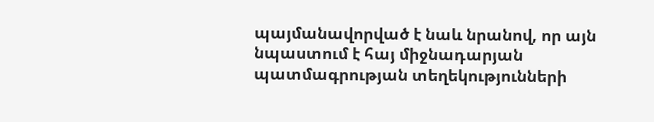պայմանավորված է նաև նրանով, որ այն նպաստում է հայ միջնադարյան պատմագրության տեղեկությունների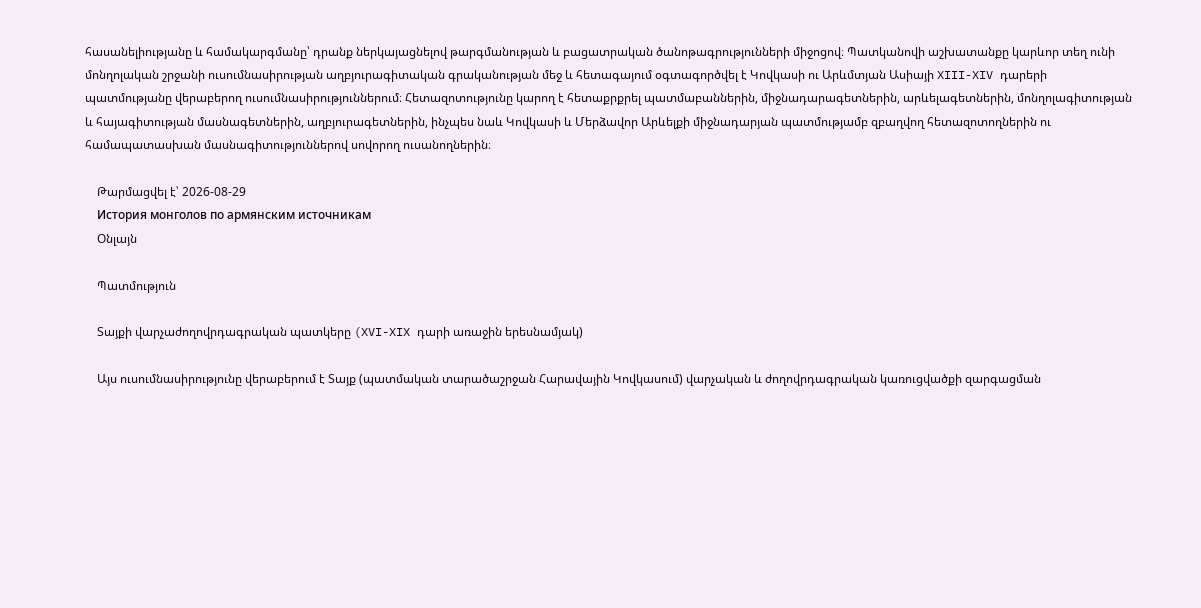հասանելիությանը և համակարգմանը՝ դրանք ներկայացնելով թարգմանության և բացատրական ծանոթագրությունների միջոցով։ Պատկանովի աշխատանքը կարևոր տեղ ունի մոնղոլական շրջանի ուսումնասիրության աղբյուրագիտական գրականության մեջ և հետագայում օգտագործվել է Կովկասի ու Արևմտյան Ասիայի XIII-XIV դարերի պատմությանը վերաբերող ուսումնասիրություններում։ Հետազոտությունը կարող է հետաքրքրել պատմաբաններին, միջնադարագետներին, արևելագետներին, մոնղոլագիտության և հայագիտության մասնագետներին, աղբյուրագետներին, ինչպես նաև Կովկասի և Մերձավոր Արևելքի միջնադարյան պատմությամբ զբաղվող հետազոտողներին ու համապատասխան մասնագիտություններով սովորող ուսանողներին։

    Թարմացվել է՝ 2026-08-29
    История монголов по армянским источникам
    Օնլայն

    Պատմություն

    Տայքի վարչաժողովրդագրական պատկերը (XVI-XIX դարի առաջին երեսնամյակ)

    Այս ուսումնասիրությունը վերաբերում է Տայք (պատմական տարածաշրջան Հարավային Կովկասում) վարչական և ժողովրդագրական կառուցվածքի զարգացման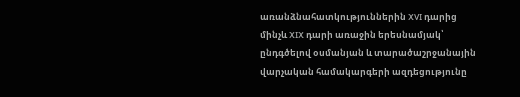առանձնահատկություններին XVI դարից մինչև XIX դարի առաջին երեսնամյակ՝ ընդգծելով օսմանյան և տարածաշրջանային վարչական համակարգերի ազդեցությունը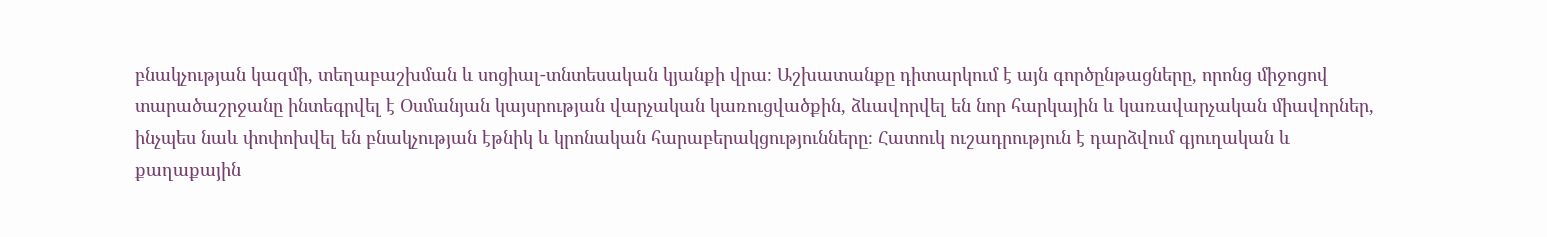բնակչության կազմի, տեղաբաշխման և սոցիալ-տնտեսական կյանքի վրա։ Աշխատանքը դիտարկում է այն գործընթացները, որոնց միջոցով տարածաշրջանը ինտեգրվել է Օսմանյան կայսրության վարչական կառուցվածքին, ձևավորվել են նոր հարկային և կառավարչական միավորներ, ինչպես նաև փոփոխվել են բնակչության էթնիկ և կրոնական հարաբերակցությունները։ Հատուկ ուշադրություն է դարձվում գյուղական և քաղաքային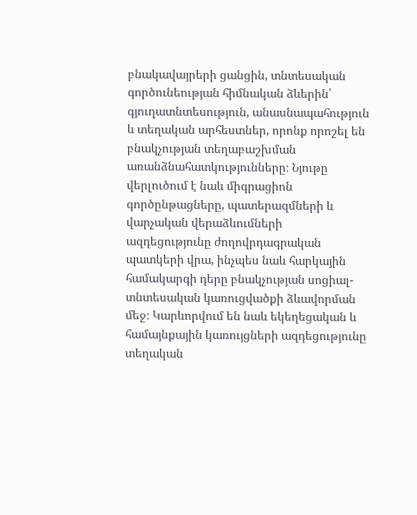բնակավայրերի ցանցին, տնտեսական գործունեության հիմնական ձևերին՝ գյուղատնտեսություն, անասնապահություն և տեղական արհեստներ, որոնք որոշել են բնակչության տեղաբաշխման առանձնահատկությունները։ Նյութը վերլուծում է նաև միգրացիոն գործընթացները, պատերազմների և վարչական վերաձևումների ազդեցությունը ժողովրդագրական պատկերի վրա, ինչպես նաև հարկային համակարգի դերը բնակչության սոցիալ-տնտեսական կառուցվածքի ձևավորման մեջ։ Կարևորվում են նաև եկեղեցական և համայնքային կառույցների ազդեցությունը տեղական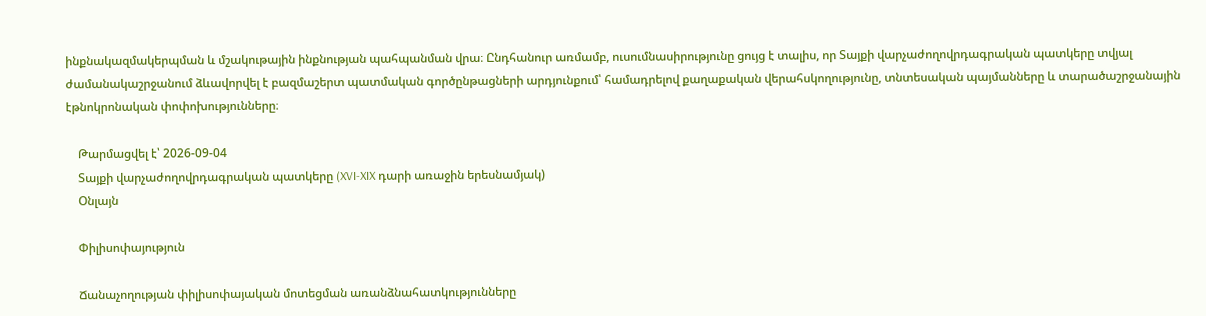ինքնակազմակերպման և մշակութային ինքնության պահպանման վրա։ Ընդհանուր առմամբ, ուսումնասիրությունը ցույց է տալիս, որ Տայքի վարչաժողովրդագրական պատկերը տվյալ ժամանակաշրջանում ձևավորվել է բազմաշերտ պատմական գործընթացների արդյունքում՝ համադրելով քաղաքական վերահսկողությունը, տնտեսական պայմանները և տարածաշրջանային էթնոկրոնական փոփոխությունները։

    Թարմացվել է՝ 2026-09-04
    Տայքի վարչաժողովրդագրական պատկերը (XVI-XIX դարի առաջին երեսնամյակ)
    Օնլայն

    Փիլիսոփայություն

    Ճանաչողության փիլիսոփայական մոտեցման առանձնահատկությունները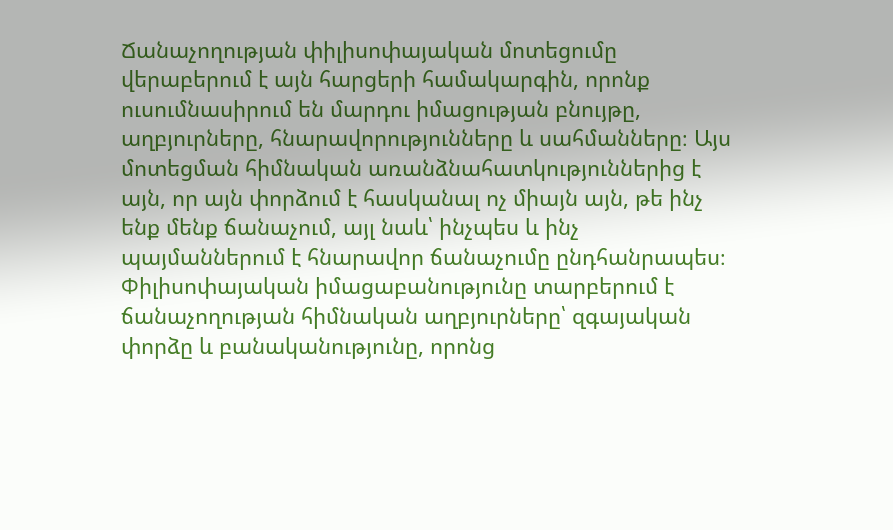Ճանաչողության փիլիսոփայական մոտեցումը վերաբերում է այն հարցերի համակարգին, որոնք ուսումնասիրում են մարդու իմացության բնույթը, աղբյուրները, հնարավորությունները և սահմանները։ Այս մոտեցման հիմնական առանձնահատկություններից է այն, որ այն փորձում է հասկանալ ոչ միայն այն, թե ինչ ենք մենք ճանաչում, այլ նաև՝ ինչպես և ինչ պայմաններում է հնարավոր ճանաչումը ընդհանրապես։ Փիլիսոփայական իմացաբանությունը տարբերում է ճանաչողության հիմնական աղբյուրները՝ զգայական փորձը և բանականությունը, որոնց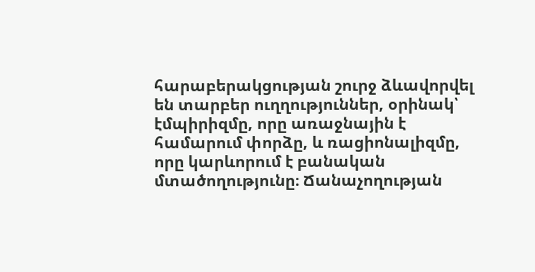հարաբերակցության շուրջ ձևավորվել են տարբեր ուղղություններ, օրինակ՝ էմպիրիզմը, որը առաջնային է համարում փորձը, և ռացիոնալիզմը, որը կարևորում է բանական մտածողությունը։ Ճանաչողության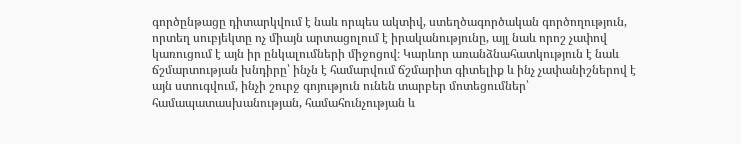գործընթացը դիտարկվում է նաև որպես ակտիվ, ստեղծագործական գործողություն, որտեղ սուբյեկտը ոչ միայն արտացոլում է իրականությունը, այլ նաև որոշ չափով կառուցում է այն իր ընկալումների միջոցով։ Կարևոր առանձնահատկություն է նաև ճշմարտության խնդիրը՝ ինչն է համարվում ճշմարիտ գիտելիք և ինչ չափանիշներով է այն ստուգվում, ինչի շուրջ գոյություն ունեն տարբեր մոտեցումներ՝ համապատասխանության, համահունչության և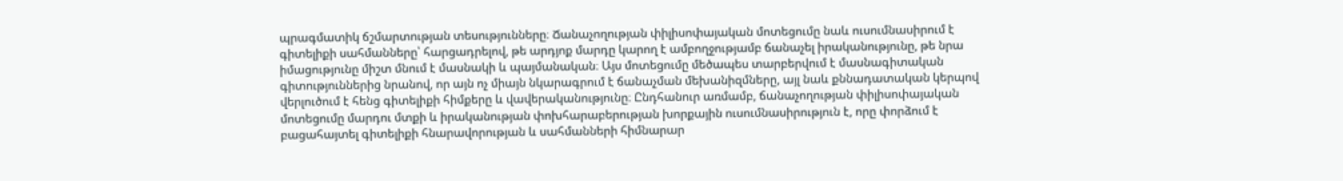պրագմատիկ ճշմարտության տեսությունները։ Ճանաչողության փիլիսոփայական մոտեցումը նաև ուսումնասիրում է գիտելիքի սահմանները՝ հարցադրելով, թե արդյոք մարդը կարող է ամբողջությամբ ճանաչել իրականությունը, թե նրա իմացությունը միշտ մնում է մասնակի և պայմանական։ Այս մոտեցումը մեծապես տարբերվում է մասնագիտական գիտություններից նրանով, որ այն ոչ միայն նկարագրում է ճանաչման մեխանիզմները, այլ նաև քննադատական կերպով վերլուծում է հենց գիտելիքի հիմքերը և վավերականությունը։ Ընդհանուր առմամբ, ճանաչողության փիլիսոփայական մոտեցումը մարդու մտքի և իրականության փոխհարաբերության խորքային ուսումնասիրություն է, որը փորձում է բացահայտել գիտելիքի հնարավորության և սահմանների հիմնարար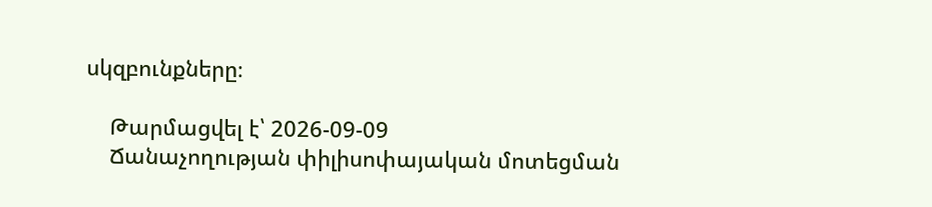սկզբունքները։

    Թարմացվել է՝ 2026-09-09
    Ճանաչողության փիլիսոփայական մոտեցման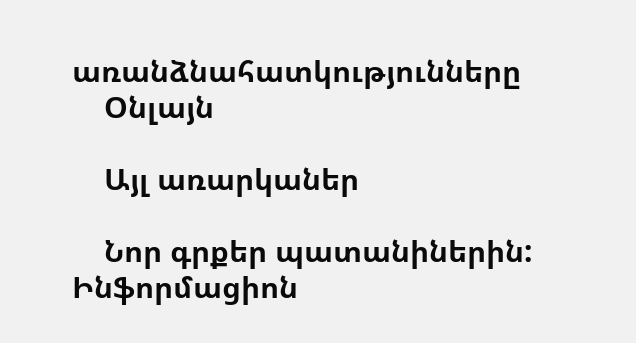առանձնահատկությունները
    Օնլայն

    Այլ առարկաներ

    Նոր գրքեր պատանիներին: Ինֆորմացիոն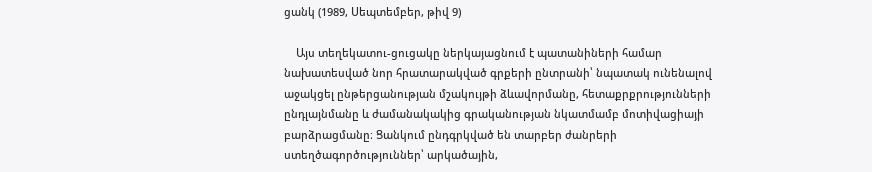ցանկ (1989, Սեպտեմբեր, թիվ 9)

    Այս տեղեկատու-ցուցակը ներկայացնում է պատանիների համար նախատեսված նոր հրատարակված գրքերի ընտրանի՝ նպատակ ունենալով աջակցել ընթերցանության մշակույթի ձևավորմանը, հետաքրքրությունների ընդլայնմանը և ժամանակակից գրականության նկատմամբ մոտիվացիայի բարձրացմանը։ Ցանկում ընդգրկված են տարբեր ժանրերի ստեղծագործություններ՝ արկածային,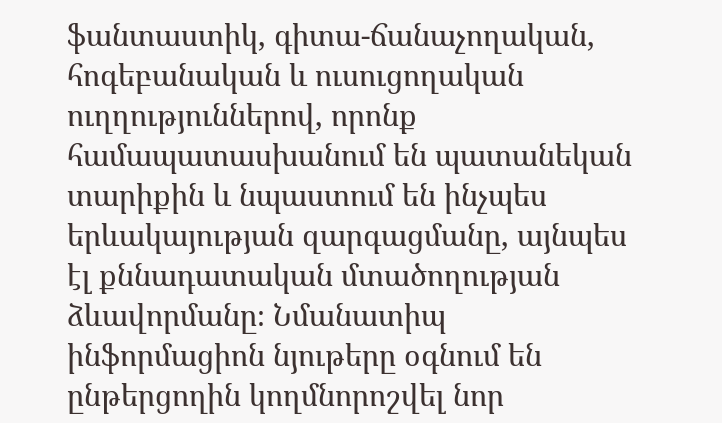ֆանտաստիկ, գիտա-ճանաչողական, հոգեբանական և ուսուցողական ուղղություններով, որոնք համապատասխանում են պատանեկան տարիքին և նպաստում են ինչպես երևակայության զարգացմանը, այնպես էլ քննադատական մտածողության ձևավորմանը։ Նմանատիպ ինֆորմացիոն նյութերը օգնում են ընթերցողին կողմնորոշվել նոր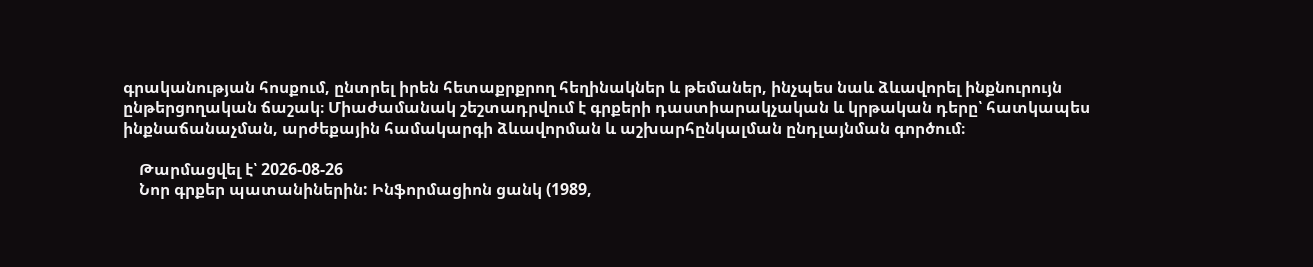գրականության հոսքում, ընտրել իրեն հետաքրքրող հեղինակներ և թեմաներ, ինչպես նաև ձևավորել ինքնուրույն ընթերցողական ճաշակ։ Միաժամանակ շեշտադրվում է գրքերի դաստիարակչական և կրթական դերը՝ հատկապես ինքնաճանաչման, արժեքային համակարգի ձևավորման և աշխարհընկալման ընդլայնման գործում։

    Թարմացվել է՝ 2026-08-26
    Նոր գրքեր պատանիներին: Ինֆորմացիոն ցանկ (1989,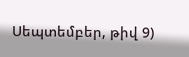Սեպտեմբեր, թիվ 9)